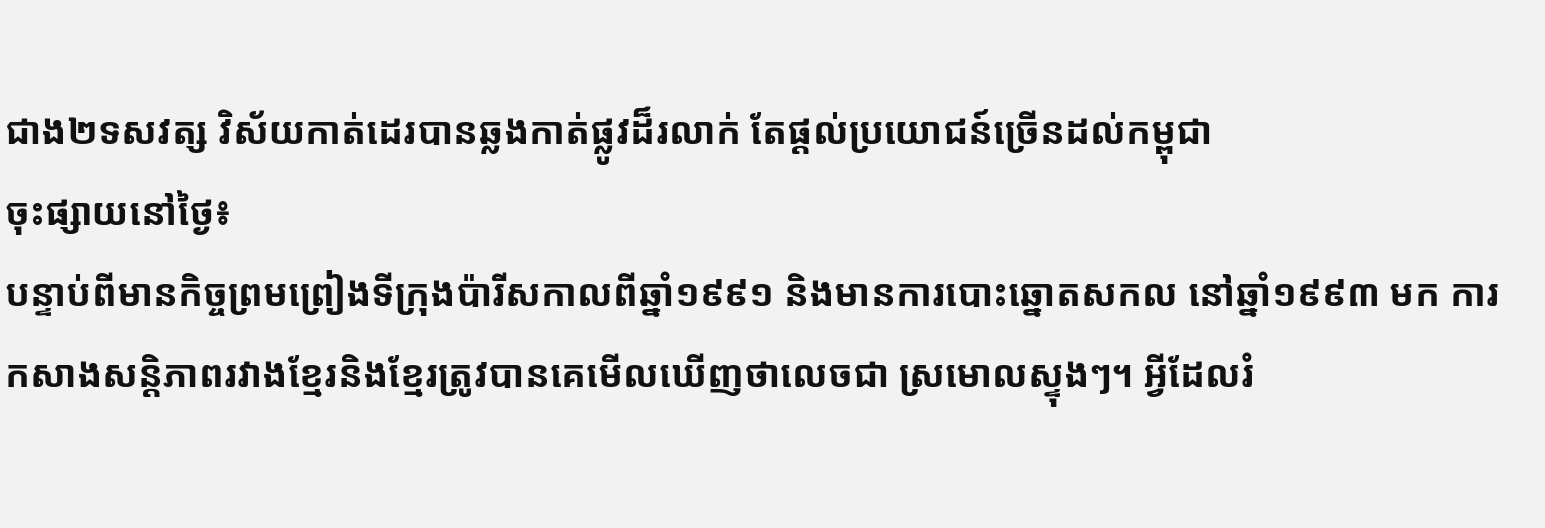ជាង២ទសវត្ស វិស័យកាត់ដេរបានឆ្លងកាត់ផ្លូវដ៏រលាក់ តែផ្តល់ប្រយោជន៍ច្រើនដល់កម្ពុជា
ចុះផ្សាយនៅថ្ងៃ៖
បន្ទាប់ពីមានកិច្ចព្រមព្រៀងទីក្រុងប៉ារីសកាលពីឆ្នាំ១៩៩១ និងមានការបោះឆ្នោតសកល នៅឆ្នាំ១៩៩៣ មក ការកសាងសន្តិភាពរវាងខ្មែរនិងខ្មែរត្រូវបានគេមើលឃើញថាលេចជា ស្រមោលស្ទុងៗ។ អ្វីដែលរំ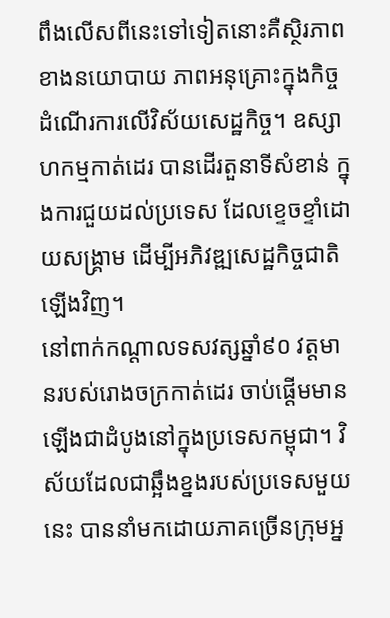ពឹងលើសពីនេះទៅទៀតនោះគឺស្ថិរភាពខាងនយោបាយ ភាពអនុគ្រោះក្នុងកិច្ចដំណើរការលើវិស័យសេដ្ឋកិច្ច។ ឧស្សាហកម្មកាត់ដេរ បានដើរតួនាទីសំខាន់ ក្នុងការជួយដល់ប្រទេស ដែលខ្ទេចខ្ទាំដោយសង្គ្រាម ដើម្បីអភិវឌ្ឍសេដ្ឋកិច្ចជាតិឡើងវិញ។
នៅពាក់កណ្តាលទសវត្សឆ្នាំ៩០ វត្តមានរបស់រោងចក្រកាត់ដេរ ចាប់ផ្តើមមានឡើងជាដំបូងនៅក្នុងប្រទេសកម្ពុជា។ វិស័យដែលជាឆ្អឹងខ្នងរបស់ប្រទេសមួយនេះ បាននាំមកដោយភាគច្រើនក្រុមអ្ន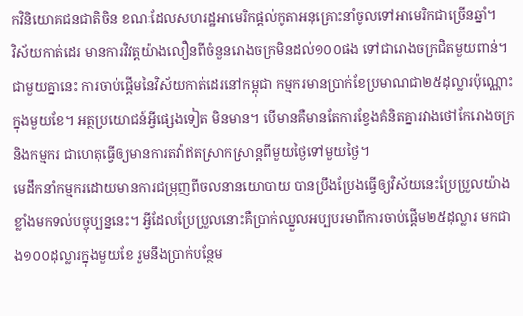កវិនិយោគជនជាតិចិន ខណៈដែលសហរដ្ឋអាមេរិកផ្តល់កូតាអនុគ្រោះនាំចូលទៅអាមេរិកជាច្រើនឆ្នាំ។
វិស័យកាត់ដេរ មានការវិវត្តយ៉ាងលឿនពីចំនួនរោងចក្រមិនដល់១០០ផង ទៅជារោងចក្រជិតមួយពាន់។ ជាមួយគ្នានេះ ការចាប់ផ្តើមនៃវិស័យកាត់ដេរនៅកម្ពុជា កម្មករមានប្រាក់ខែប្រមាណជា២៥ដុល្លារប៉ុណ្ណោះ ក្នុងមួយខែ។ អត្ថប្រយោជន៍អ្វីផ្សេងទៀត មិនមាន។ បើមានគឺមានតែការខ្វែងគំនិតគ្នារវាងថៅកែរោងចក្រ និងកម្មករ ជាហេតុធ្វើឲ្យមានការតវ៉ាឥតស្រាកស្រាន្តពីមួយថ្ងៃទៅមួយថ្ងៃ។
មេដឹកនាំកម្មករដោយមានការជម្រុញពីចលនានយោបាយ បានប្រឹងប្រែងធ្វើឲ្យវិស័យនេះប្រែប្រួលយ៉ាងខ្លាំងមកទល់បច្ចុប្បន្ននេះ។ អ្វីដែលប្រែប្រួលនោះគឺប្រាក់ឈ្នួលអប្បបរមាពីការចាប់ផ្តើម២៥ដុល្លារ មកជាង១០០ដុល្លារក្នុងមួយខែ រួមនឹងប្រាក់បន្ថែម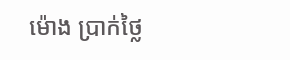ម៉ោង ប្រាក់ថ្លៃ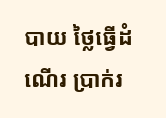បាយ ថ្លៃធ្វើដំណើរ ប្រាក់រ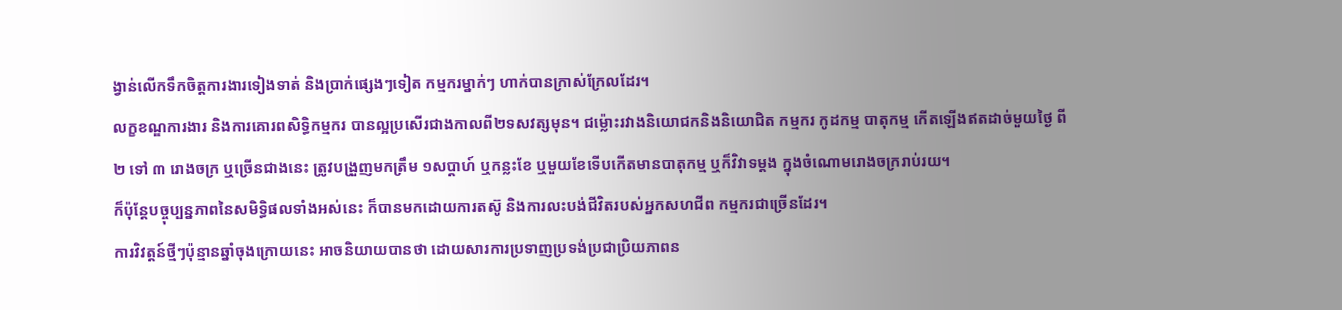ង្វាន់លើកទឹកចិត្តការងារទៀងទាត់ និងប្រាក់ផ្សេងៗទៀត កម្មករម្នាក់ៗ ហាក់បានក្រាស់ក្រែលដែរ។
លក្ខខណ្ឌការងារ និងការគោរពសិទ្ធិកម្មករ បានល្អប្រសើរជាងកាលពី២ទសវត្សមុន។ ជម្ល៉ោះរវាងនិយោជកនិងនិយោជិត កម្មករ កូដកម្ម បាតុកម្ម កើតឡើងឥតដាច់មួយថ្ងៃ ពី២ ទៅ ៣ រោងចក្រ ឬច្រើនជាងនេះ ត្រូវបង្រួញមកត្រឹម ១សប្តាហ៍ ឬកន្លះខែ ឬមួយខែទើបកើតមានបាតុកម្ម ឬក៏វិវាទម្តង ក្នុងចំណោមរោងចក្ររាប់រយ។
ក៏ប៉ុន្តែបច្ចុប្បន្នភាពនៃសមិទ្ធិផលទាំងអស់នេះ ក៏បានមកដោយការតស៊ូ និងការលះបង់ជីវិតរបស់អ្នកសហជីព កម្មករជាច្រើនដែរ។
ការវិវត្តន៍ថ្មីៗប៉ុន្មានឆ្នាំចុងក្រោយនេះ អាចនិយាយបានថា ដោយសារការប្រទាញប្រទង់ប្រជាប្រិយភាពន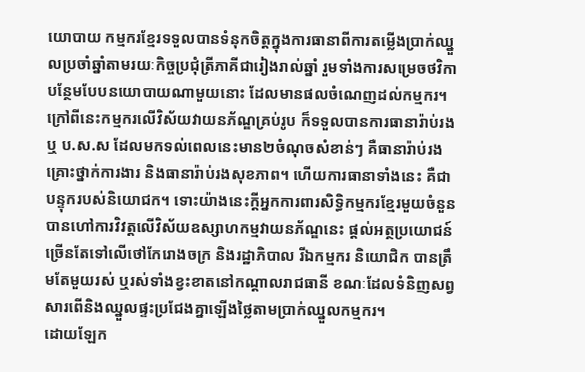យោបាយ កម្មករខ្មែរទទួលបានទំនុកចិត្តក្នុងការធានាពីការតម្លើងប្រាក់ឈ្នួលប្រចាំឆ្នាំតាមរយៈកិច្ចប្រជុំត្រីភាគីជារៀងរាល់ឆ្នាំ រួមទាំងការសម្រេចថវិកាបន្ថែមបែបនយោបាយណាមួយនោះ ដែលមានផលចំណេញដល់កម្មករ។
ក្រៅពីនេះកម្មករលើវិស័យវាយនភ័ណ្ឌគ្រប់រូប ក៏ទទួលបានការធានារ៉ាប់រង ឬ ប.ស.ស ដែលមកទល់ពេលនេះមាន២ចំណុចសំខាន់ៗ គឺធានារ៉ាប់រងគ្រោះថ្នាក់ការងារ និងធានារ៉ាប់រងសុខភាព។ ហើយការធានាទាំងនេះ គឺជាបន្ទុករបស់និយោជក។ ទោះយ៉ាងនេះក្តីអ្នកការពារសិទ្ធិកម្មករខ្មែរមួយចំនួន បានហៅការវិវត្តលើវិស័យឧស្សាហកម្មវាយនភ័ណ្ឌនេះ ផ្តល់អត្ថប្រយោជន៍ច្រើនតែទៅលើថៅកែរោងចក្រ និងរដ្ឋាភិបាល រីឯកម្មករ និយោជិក បានត្រឹមតែមួយរស់ ឬរស់ទាំងខ្វះខាតនៅកណ្តាលរាជធានី ខណៈដែលទំនិញសព្វសារពើនិងឈ្នួលផ្ទះប្រជែងគ្នាឡើងថ្លៃតាមប្រាក់ឈ្នួលកម្មករ។
ដោយឡែក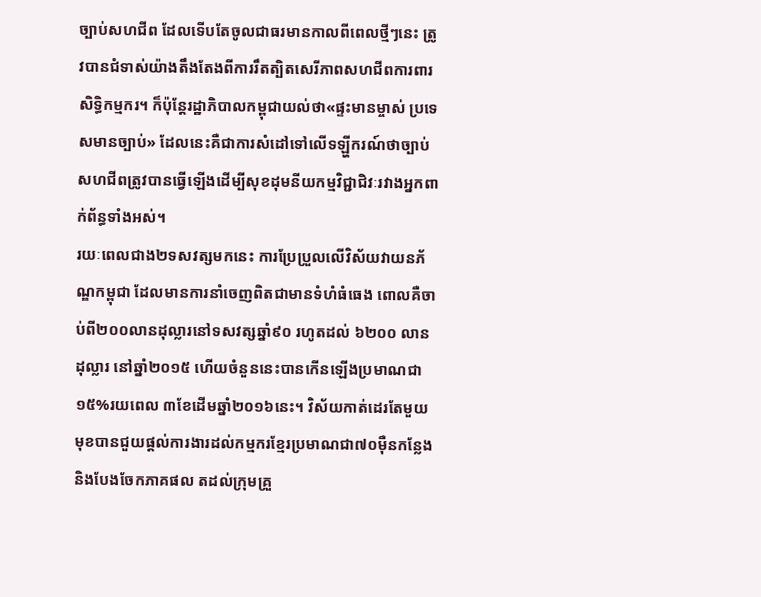ច្បាប់សហជីព ដែលទើបតែចូលជាធរមានកាលពីពេលថ្មីៗនេះ ត្រូវបានជំទាស់យ៉ាងតឹងតែងពីការរឹតត្បិតសេរីភាពសហជីពការពារសិទ្ធិកម្មករ។ ក៏ប៉ុន្តែរដ្ឋាភិបាលកម្ពុជាយល់ថា«ផ្ទះមានម្ចាស់ ប្រទេសមានច្បាប់» ដែលនេះគឺជាការសំដៅទៅលើទឡ្ហីករណ៍ថាច្បាប់សហជីពត្រូវបានធ្វើឡើងដើម្បីសុខដុមនីយកម្មវិជ្ជាជិវៈរវាងអ្នកពាក់ព័ន្ធទាំងអស់។
រយៈពេលជាង២ទសវត្សមកនេះ ការប្រែប្រួលលើវិស័យវាយនភ័ណ្ឌកម្ពុជា ដែលមានការនាំចេញពិតជាមានទំហំធំធេង ពោលគឺចាប់ពី២០០លានដុល្លារនៅទសវត្សឆ្នាំ៩០ រហូតដល់ ៦២០០ លានដុល្លារ នៅឆ្នាំ២០១៥ ហើយចំនួននេះបានកើនឡើងប្រមាណជា១៥%រយពេល ៣ខែដើមឆ្នាំ២០១៦នេះ។ វិស័យកាត់ដេរតែមួយមុខបានជួយផ្តល់ការងារដល់កម្មករខ្មែរប្រមាណជា៧០ម៉ឺនកន្លែង និងបែងចែកភាគផល តដល់ក្រុមគ្រួ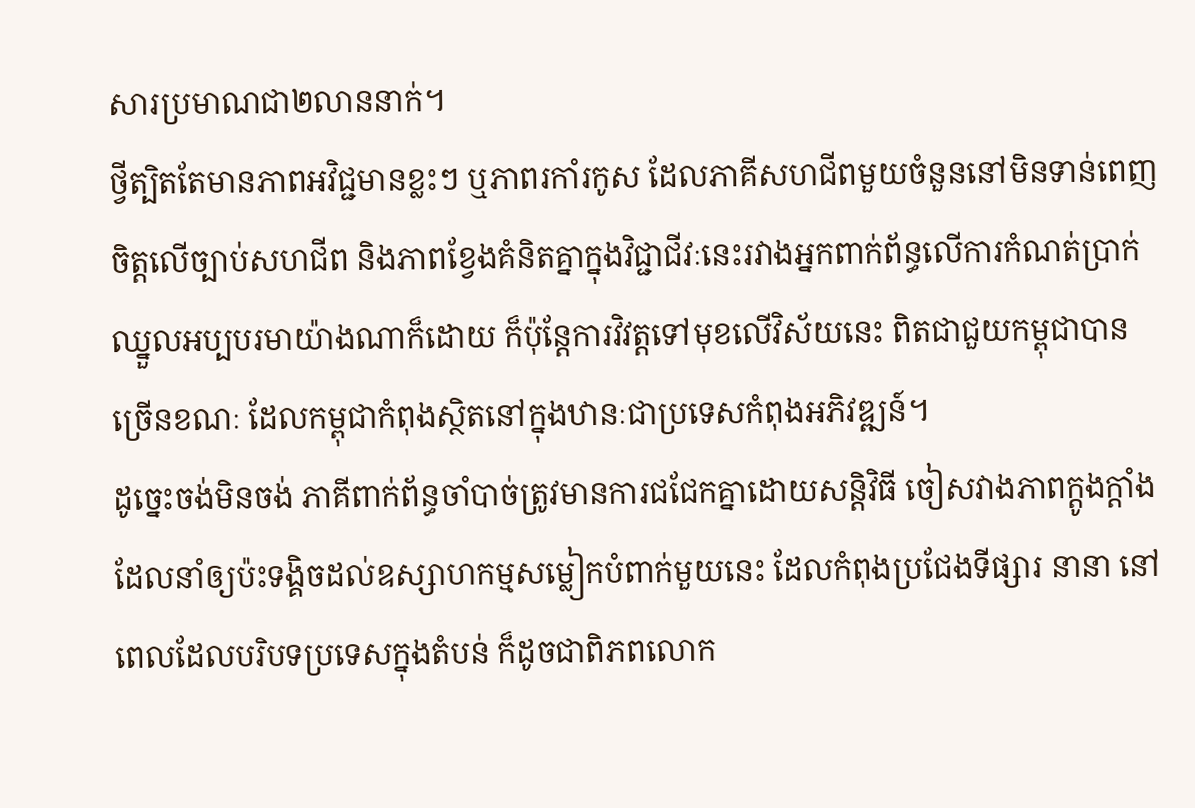សារប្រមាណជា២លាននាក់។
ថ្វីត្បិតតែមានភាពអវិជ្ជមានខ្លះៗ ឬភាពរកាំរកូស ដែលភាគីសហជីពមួយចំនួននៅមិនទាន់ពេញចិត្តលើច្បាប់សហជីព និងភាពខ្វែងគំនិតគ្នាក្នុងវិជ្ជាជីវៈនេះរវាងអ្នកពាក់ព័ន្ធលើការកំណត់ប្រាក់ឈ្នួលអប្បបរមាយ៉ាងណាក៏ដោយ ក៏ប៉ុន្តែការវិវត្តទៅមុខលើវិស័យនេះ ពិតជាជួយកម្ពុជាបានច្រើនខណៈ ដែលកម្ពុជាកំពុងស្ថិតនៅក្នុងឋានៈជាប្រទេសកំពុងអភិវឌ្ឍន៍។
ដូច្នេះចង់មិនចង់ ភាគីពាក់ព័ន្ធចាំបាច់ត្រូវមានការជជែកគ្នាដោយសន្តិវិធី ចៀសវាងភាពក្តូងក្តាំង ដែលនាំឲ្យប៉ះទង្គិចដល់ឧស្សាហកម្មសម្លៀកបំពាក់មួយនេះ ដែលកំពុងប្រជែងទីផ្សារ នានា នៅពេលដែលបរិបទប្រទេសក្នុងតំបន់ ក៏ដូចជាពិភពលោក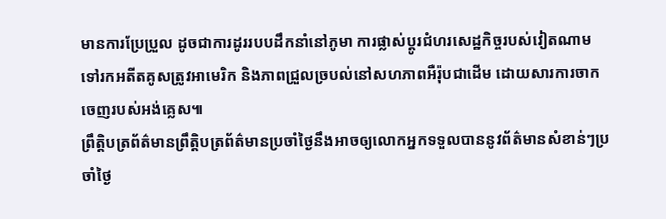មានការប្រែប្រួល ដូចជាការដូររបបដឹកនាំនៅភូមា ការផ្លាស់ប្តូរជំហរសេដ្ឋកិច្ចរបស់វៀតណាមទៅរកអតីតគូសត្រូវអាមេរិក និងភាពជ្រួលច្របល់នៅសហភាពអឺរ៉ុបជាដើម ដោយសារការចាកចេញរបស់អង់គ្លេស៕
ព្រឹត្តិបត្រព័ត៌មានព្រឹត្តិបត្រព័ត៌មានប្រចាំថ្ងៃនឹងអាចឲ្យលោកអ្នកទទួលបាននូវព័ត៌មានសំខាន់ៗប្រចាំថ្ងៃ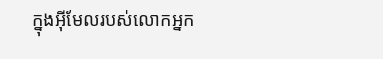ក្នុងអ៊ីមែលរបស់លោកអ្នក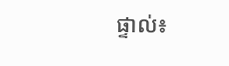ផ្ទាល់៖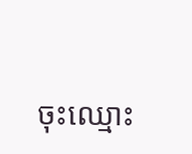ចុះឈ្មោះ